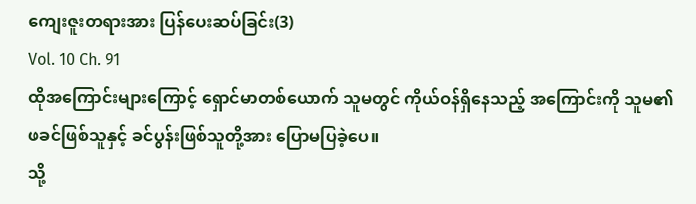ကျေးဇူးတရားအား ပြန်ပေးဆပ်ခြင်း(3)
Vol. 10 Ch. 91
ထိုအကြောင်းများကြောင့် ရှောင်မာတစ်ယောက် သူမတွင် ကိုယ်ဝန်ရှိနေသည့် အကြောင်းကို သူမ၏ ဖခင်ဖြစ်သူနှင့် ခင်ပွန်းဖြစ်သူတို့အား ပြောမပြခဲ့ပေ။
သို့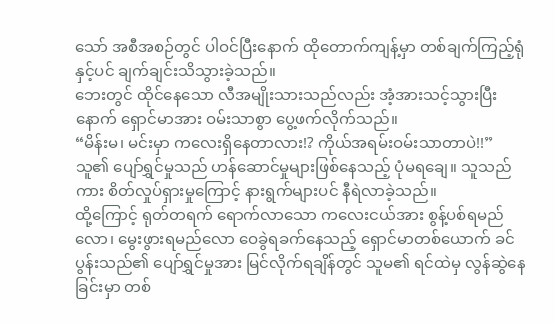သော် အစီအစဉ်တွင် ပါဝင်ပြီးနောက် ထိုတောက်ကျန့်မှာ တစ်ချက်ကြည့်ရုံနှင့်ပင် ချက်ချင်းသိသွားခဲ့သည်။
ဘေးတွင် ထိုင်နေသော လီအမျိုးသားသည်လည်း အံ့အားသင့်သွားပြီးနောက် ရှောင်မာအား ဝမ်းသာစွာ ပွေ့ဖက်လိုက်သည်။
“မိန်းမ၊ မင်းမှာ ကလေးရှိနေတာလား!? ကိုယ်အရမ်းဝမ်းသာတာပဲ!!”
သူ၏ ပျော်ရွှင်မှုသည် ဟန်ဆောင်မှုများဖြစ်နေသည့် ပုံမရချေ။ သူသည်ကား စိတ်လှုပ်ရှားမှုကြောင့် နားရွက်များပင် နီရဲလာခဲ့သည်။
ထို့ကြောင့် ရုတ်တရက် ရောက်လာသော ကလေးငယ်အား စွန့်ပစ်ရမည်လော၊ မွေးဖွားရမည်လော ဝေခွဲရခက်နေသည့် ရှောင်မာတစ်ယောက် ခင်ပွန်းသည်၏ ပျော်ရွှင်မှုအား မြင်လိုက်ရချိန်တွင် သူမ၏ ရင်ထဲမှ လွန်ဆွဲနေခြင်းမှာ တစ်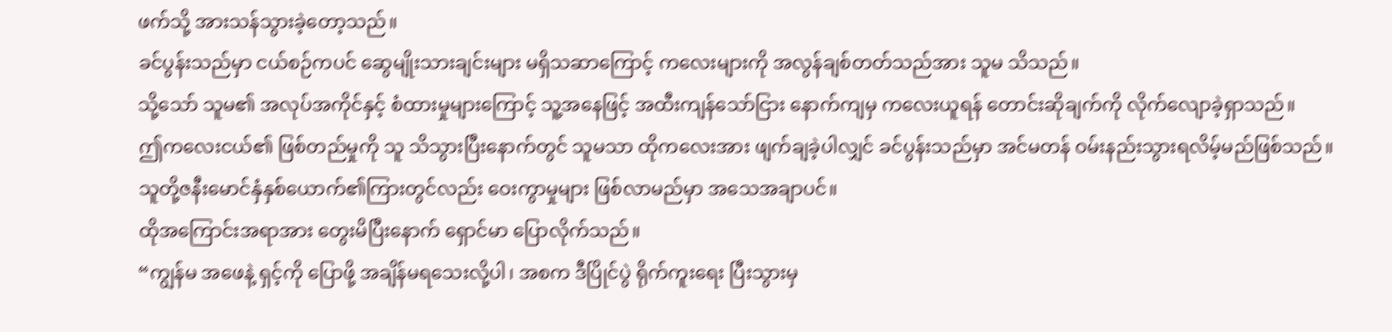ဖက်သို့ အားသန်သွားခဲ့တော့သည်။
ခင်ပွန်းသည်မှာ ငယ်စဉ်ကပင် ဆွေမျိုးသားချင်းများ မရှိသဆာကြောင့် ကလေးများကို အလွန်ချစ်တတ်သည်အား သူမ သိသည်။
သို့သော် သူမ၏ အလုပ်အကိုင်နှင့် စံထားမှုများကြောင့် သူ့အနေဖြင့် အထီးကျန်သော်ငြား နောက်ကျမှ ကလေးယူရန် တောင်းဆိုချက်ကို လိုက်လျောခဲ့ရှာသည်။
ဤကလေးငယ်၏ ဖြစ်တည်မှုကို သူ သိသွားပြီးနောက်တွင် သူမသာ ထိုကလေးအား ဖျက်ချခဲ့ပါလျှင် ခင်ပွန်းသည်မှာ အင်မတန် ဝမ်းနည်းသွားရလိမ့်မည်ဖြစ်သည်။
သူတို့ဇနီးမောင်နှံနှစ်ယောက်၏ကြားတွင်လည်း ဝေးကွာမှုများ ဖြစ်လာမည်မှာ အသေအချာပင်။
ထိုအကြောင်းအရာအား တွေးမိပြီးနောက် ရှောင်မာ ပြောလိုက်သည်။
“ကျွန်မ အဖေနဲ့ ရှင့်ကို ပြောဖို့ အချိန်မရသေးလို့ပါ၊ အစက ဒီပြိုင်ပွဲ ရိုက်ကူးရေး ပြီးသွားမှ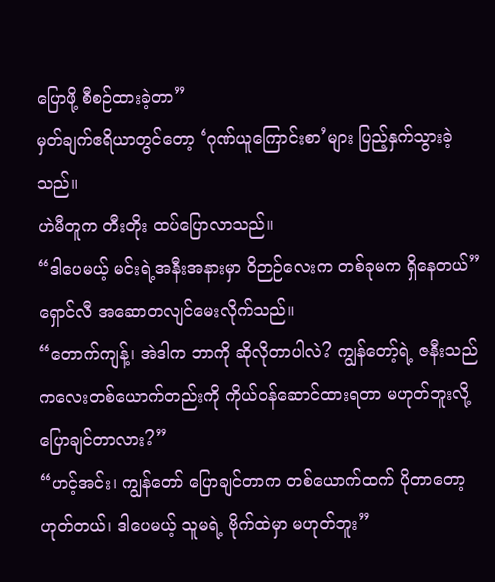ပြောဖို့ စီစဉ်ထားခဲ့တာ”
မှတ်ချက်ဧရိယာတွင်တော့ ‘ဂုဏ်ယူကြောင်းစာ’များ ပြည့်နှက်သွားခဲ့သည်။
ဟဲမီတူက တီးတိုး ထပ်ပြောလာသည်။
“ဒါပေမယ့် မင်းရဲ့အနီးအနားမှာ ဝိဉာဉ်လေးက တစ်ခုမက ရှိနေတယ်”
ရှောင်လီ အဆောတလျင်မေးလိုက်သည်။
“တောက်ကျန့်၊ အဲဒါက ဘာကို ဆိုလိုတာပါလဲ? ကျွန်တော့်ရဲ့ ဇနီးသည် ကလေးတစ်ယောက်တည်းကို ကိုယ်ဝန်ဆောင်ထားရတာ မဟုတ်ဘူးလို့ ပြောချင်တာလား?”
“ဟင့်အင်း၊ ကျွန်တော် ပြောချင်တာက တစ်ယောက်ထက် ပိုတာတော့ ဟုတ်တယ်၊ ဒါပေမယ့် သူမရဲ့ ဗိုက်ထဲမှာ မဟုတ်ဘူး”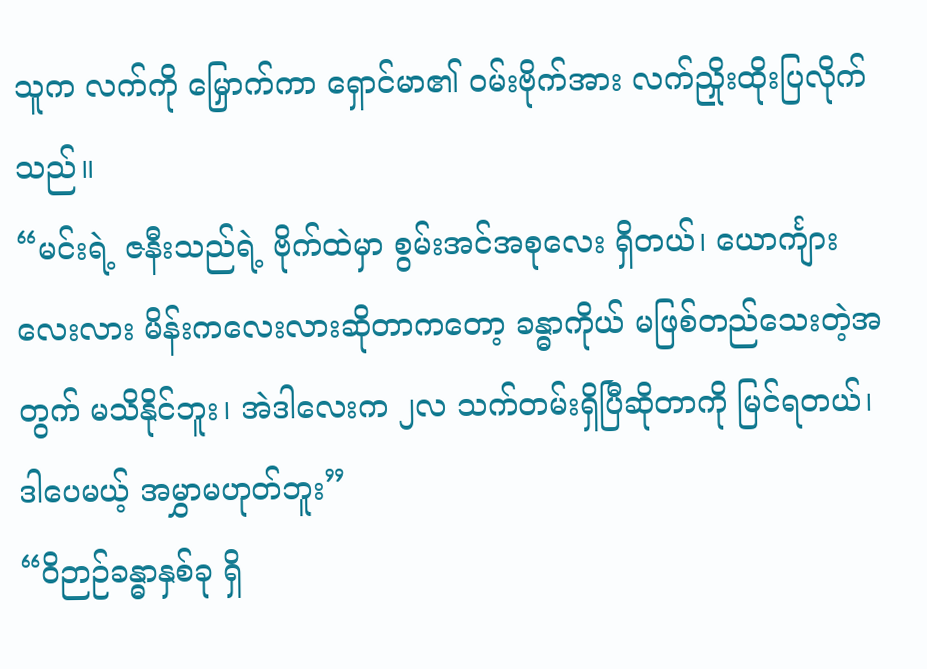သူက လက်ကို မြှောက်ကာ ရှောင်မာ၏ ဝမ်းဗိုက်အား လက်ညှိုးထိုးပြလိုက်သည်။
“မင်းရဲ့ ဇနီးသည်ရဲ့ ဗိုက်ထဲမှာ စွမ်းအင်အစုလေး ရှိတယ်၊ ယောင်္ကျားလေးလား မိန်းကလေးလားဆိုတာကတော့ ခန္ဓာကိုယ် မဖြစ်တည်သေးတဲ့အတွက် မသိနိုင်ဘူး၊ အဲဒါလေးက ၂လ သက်တမ်းရှိပြီဆိုတာကို မြင်ရတယ်၊ ဒါပေမယ့် အမွှာမဟုတ်ဘူး”
“ဝိဉာဉ်ခန္ဓာနှစ်ခု ရှိ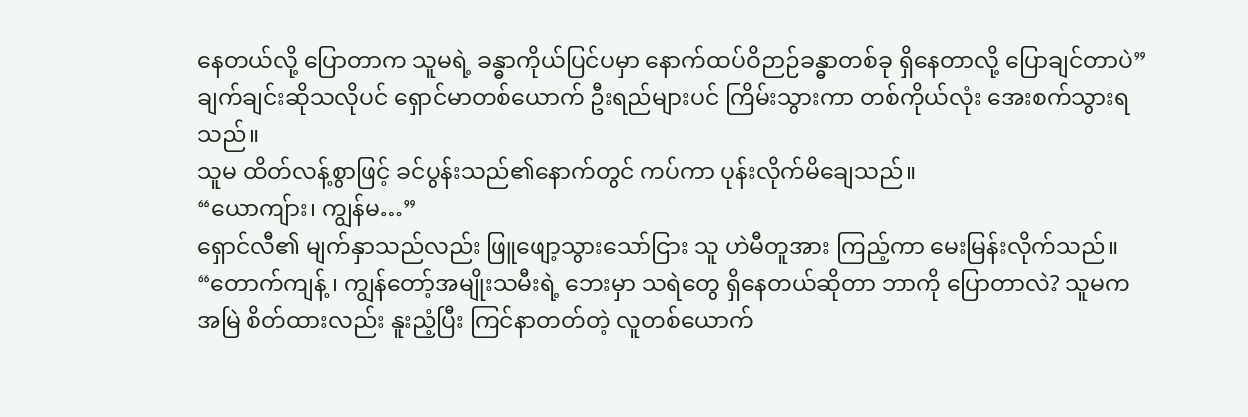နေတယ်လို့ ပြောတာက သူမရဲ့ ခန္ဓာကိုယ်ပြင်ပမှာ နောက်ထပ်ဝိဉာဉ်ခန္ဓာတစ်ခု ရှိနေတာလို့ ပြောချင်တာပဲ”
ချက်ချင်းဆိုသလိုပင် ရှောင်မာတစ်ယောက် ဦးရည်များပင် ကြိမ်းသွားကာ တစ်ကိုယ်လုံး အေးစက်သွားရသည်။
သူမ ထိတ်လန့်စွာဖြင့် ခင်ပွန်းသည်၏နောက်တွင် ကပ်ကာ ပုန်းလိုက်မိချေသည်။
“ယောကျ်ား၊ ကျွန်မ…”
ရှောင်လီ၏ မျက်နှာသည်လည်း ဖြူဖျော့သွားသော်ငြား သူ ဟဲမီတူအား ကြည့်ကာ မေးမြန်းလိုက်သည်။
“တောက်ကျန့် ၊ ကျွန်တော့်အမျိုးသမီးရဲ့ ဘေးမှာ သရဲတွေ ရှိနေတယ်ဆိုတာ ဘာကို ပြောတာလဲ? သူမက အမြဲ စိတ်ထားလည်း နူးညံ့ပြီး ကြင်နာတတ်တဲ့ လူတစ်ယောက်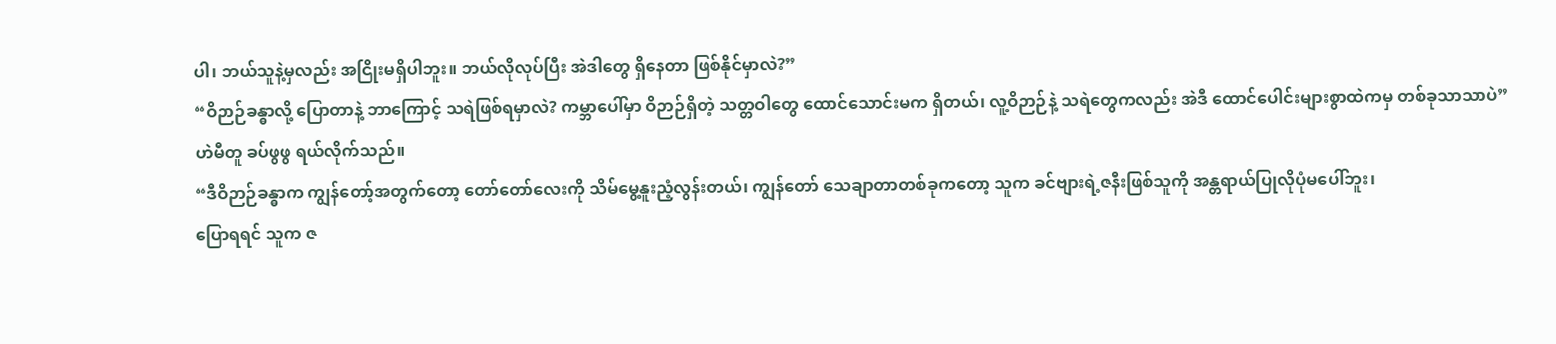ပါ၊ ဘယ်သူနဲ့မှလည်း အငြိုးမရှိပါဘူး။ ဘယ်လိုလုပ်ပြီး အဲဒါတွေ ရှိနေတာ ဖြစ်နိုင်မှာလဲ?”
“ဝိဉာဉ်ခန္ဓာလို့ ပြောတာနဲ့ ဘာကြောင့် သရဲဖြစ်ရမှာလဲ? ကမ္ဘာပေါ်မှာ ဝိဉာဉ်ရှိတဲ့ သတ္တဝါတွေ ထောင်သောင်းမက ရှိတယ်၊ လူ့ဝိဉာဉ်နဲ့ သရဲတွေကလည်း အဲဒီ ထောင်ပေါင်းများစွာထဲကမှ တစ်ခုသာသာပဲ”
ဟဲမီတူ ခပ်ဖွဖွ ရယ်လိုက်သည်။
“ဒီဝိဉာဉ်ခန္ဓာက ကျွန်တော့်အတွက်တော့ တော်တော်လေးကို သိမ်မွေ့နူးညံ့လွန်းတယ်၊ ကျွန်တော် သေချာတာတစ်ခုကတော့ သူက ခင်ဗျားရဲ့ဇနီးဖြစ်သူကို အန္တရာယ်ပြုလိုပုံမပေါ်ဘူး၊
ပြောရရင် သူက ဇ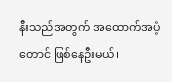နီးသည်အတွက် အထောက်အပံ့တောင် ဖြစ်နေဦးမယ်၊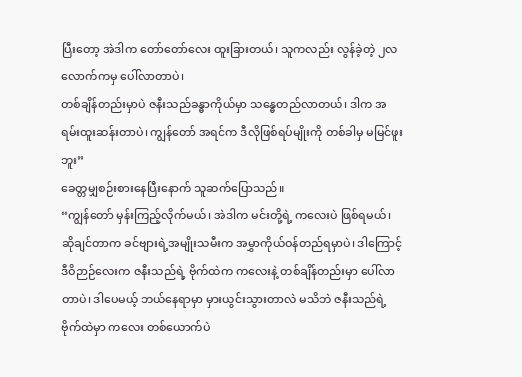ပြီးတော့ အဲဒါက တော်တော်လေး ထူးခြားတယ်၊ သူကလည်း လွန်ခဲ့တဲ့ ၂လလောက်ကမှ ပေါ်လာတာပဲ၊
တစ်ချိန်တည်းမှာပဲ ဇနီးသည်ခန္ဓာကိုယ်မှာ သန္ဓေတည်လာတယ်၊ ဒါက အရမ်းထူးဆန်းတာပဲ၊ ကျွန်တော် အရင်က ဒီလိုဖြစ်ရပ်မျိုးကို တစ်ခါမှ မမြင်ဖူးဘူး”
ခေတ္တမျှစဉ်းစားနေပြီးနောက် သူဆက်ပြောသည်။
“ကျွန်တော် မှန်းကြည့်လိုက်မယ်၊ အဲဒါက မင်းတို့ရဲ့ ကလေးပဲ ဖြစ်ရမယ်၊ ဆိုချင်တာက ခင်ဗျားရဲ့အမျိုးသမီးက အမွှာကိုယ်ဝန်တည်ရမှာပဲ၊ ဒါကြောင့် ဒီဝိဉာဉ်လေးက ဇနီးသည်ရဲ့ ဗိုက်ထဲက ကလေးနဲ့ တစ်ချိန်တည်းမှာ ပေါ်လာတာပဲ၊ ဒါပေမယ့် ဘယ်နေရာမှာ မှားယွင်းသွားတာလဲ မသိဘဲ ဇနီးသည်ရဲ့ ဗိုက်ထဲမှာ ကလေး တစ်ယောက်ပဲ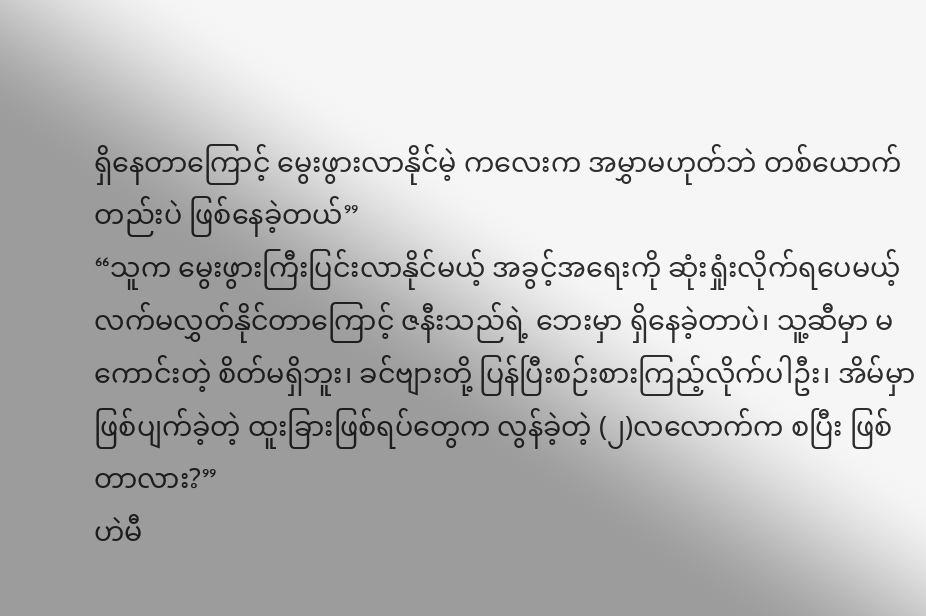ရှိနေတာကြောင့် မွေးဖွားလာနိုင်မဲ့ ကလေးက အမွှာမဟုတ်ဘဲ တစ်ယောက်တည်းပဲ ဖြစ်နေခဲ့တယ်”
“သူက မွေးဖွားကြီးပြင်းလာနိုင်မယ့် အခွင့်အရေးကို ဆုံးရှုံးလိုက်ရပေမယ့် လက်မလွှတ်နိုင်တာကြောင့် ဇနီးသည်ရဲ့ ဘေးမှာ ရှိနေခဲ့တာပဲ၊ သူ့ဆီမှာ မကောင်းတဲ့ စိတ်မရှိဘူး၊ ခင်ဗျားတို့ ပြန်ပြီးစဉ်းစားကြည့်လိုက်ပါဦး၊ အိမ်မှာ ဖြစ်ပျက်ခဲ့တဲ့ ထူးခြားဖြစ်ရပ်တွေက လွန်ခဲ့တဲ့ (၂)လလောက်က စပြီး ဖြစ်တာလား?”
ဟဲမီ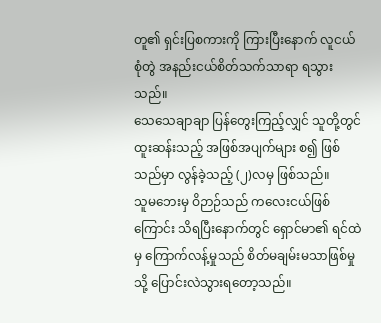တူ၏ ရှင်းပြစကားကို ကြားပြီးနောက် လူငယ်စုံတွဲ အနည်းငယ်စိတ်သက်သာရာ ရသွားသည်။
သေသေချာချာ ပြန်တွေးကြည့်လျှင် သူတို့တွင် ထူးဆန်းသည့် အဖြစ်အပျက်များ စ၍ ဖြစ်သည်မှာ လွန်ခဲ့သည့် (၂)လမှ ဖြစ်သည်။
သူမဘေးမှ ဝိဉာဉ်သည် ကလေးငယ်ဖြစ်ကြောင်း သိရပြီးနောက်တွင် ရှောင်မာ၏ ရင်ထဲမှ ကြောက်လန့်မှုသည် စိတ်မချမ်းမသာဖြစ်မှုသို့ ပြောင်းလဲသွားရတော့သည်။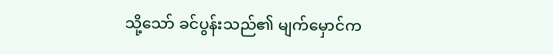သို့သော် ခင်ပွန်းသည်၏ မျက်မှောင်က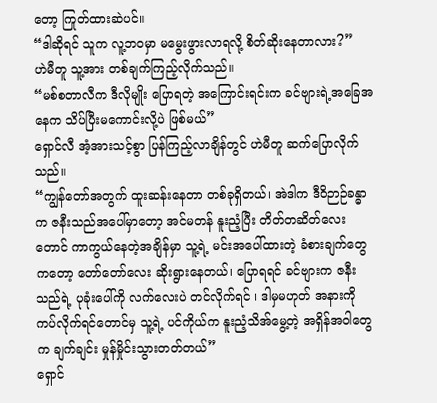တော့ ကြုတ်ထားဆဲပင်။
“ဒါဆိုရင် သူက လူ့ဘဝမှာ မမွေးဖွားလာရလို့ စိတ်ဆိုးနေတာလား?”
ဟဲမီတူ သူ့အား တစ်ချက်ကြည့်လိုက်သည်။
“မစ်စတာလီက ဒီလိုမျိုး ပြောရတဲ့ အကြောင်းရင်းက ခင်ဗျားရဲ့အခြေအနေက သိပ်ပြီးမကောင်းလို့ပဲ ဖြစ်မယ်”
ရှောင်လီ အံ့အားသင့်စွာ ပြန်ကြည့်လာချိန်တွင် ဟဲမီတူ ဆက်ပြောလိုက်သည်။
“ကျွန်တော်အတွက် ထူးဆန်းနေတာ တစ်ခုရှိတယ်၊ အဲဒါက ဒီဝိဉာဉ်ခန္ဓာက ဇနီးသည်အပေါ်မှာတော့ အင်မတန် နူးညံ့ပြီး တိတ်တဆိတ်လေးတောင် ကာကွယ်နေတဲ့အချိန်မှာ သူ့ရဲ့ မင်းအပေါ်ထားတဲ့ ခံစားချက်တွေကတော့ တော်တော်လေး ဆိုးရွားနေတယ်၊ ပြောရရင် ခင်ဗျားက ဇနီးသည်ရဲ့ ပုခုံးပေါ်ကို လက်လေးပဲ တင်လိုက်ရင် ၊ ဒါမှမဟုတ် အနားကို ကပ်လိုက်ရင်တောင်မှ သူ့ရဲ့ ပင်ကိုယ်က နူးညံ့သိအ်မွေ့တဲ့ အရှိန်အဝါတွေက ချက်ချင်း မှုန်မှိုင်းသွားတတ်တယ်”
ရှောင်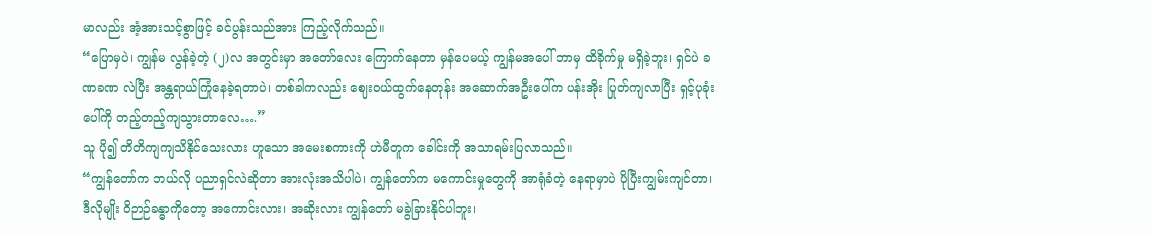မာလည်း အံ့အားသင့်စွာဖြင့် ခင်ပွန်းသည်အား ကြည့်လိုက်သည်။
“ပြောမှပဲ၊ ကျွန်မ လွန်ခဲ့တဲ့ (၂)လ အတွင်းမှာ အတော်လေး ကြောက်နေတာ မှန်ပေမယ့် ကျွန်မအပေါ် ဘာမှ ထိခိုက်မှု မရှိခဲ့ဘူး၊ ရှင်ပဲ ခဏခဏ လဲပြီး အန္တရာယ်ကြုံနေခဲ့ရတာပဲ၊ တစ်ခါကလည်း ဈေးဝယ်ထွက်နေတုန်း အဆောက်အဦးပေါ်က ပန်းအိုး ပြုတ်ကျလာပြီး ရှင့်ပုခုံးပေါ်ကို တည့်တည့်ကျသွားတာလေ….”
သူ ပို၍ တိတိကျကျသိနိုင်သေးလား ဟူသော အမေးစကားကို ဟဲမီတူက ခေါင်းကို အသာရမ်းပြလာသည်။
“ကျွန်တော်က ဘယ်လို ပညာရှင်လဲဆိုတာ အားလုံးအသိပါပဲ၊ ကျွန်တော်က မကောင်းမှုတွေကို အာရုံခံတဲ့ နေရာမှာပဲ ပိုပြီးကျွမ်းကျင်တာ၊ ဒီလိုမျိုး ဝိဉာဉ်ခန္ဓာကိုတော့ အကောင်းလား၊ အဆိုးလား ကျွန်တော် မခွဲခြားနိုင်ပါဘူး၊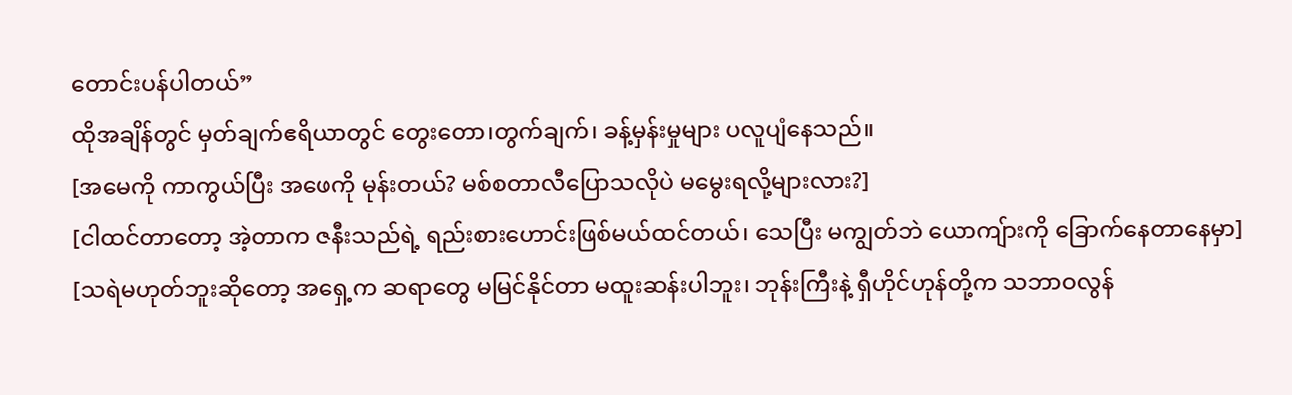တောင်းပန်ပါတယ်”
ထိုအချိန်တွင် မှတ်ချက်ဧရိယာတွင် တွေးတော၊တွက်ချက်၊ ခန့်မှန်းမှုများ ပလူပျံနေသည်။
[အမေကို ကာကွယ်ပြီး အဖေကို မုန်းတယ်? မစ်စတာလီပြောသလိုပဲ မမွေးရလို့များလား?]
[ငါထင်တာတော့ အဲ့တာက ဇနီးသည်ရဲ့ ရည်းစားဟောင်းဖြစ်မယ်ထင်တယ်၊ သေပြီး မကျွတ်ဘဲ ယောကျ်ားကို ခြောက်နေတာနေမှာ]
[သရဲမဟုတ်ဘူးဆိုတော့ အရှေ့က ဆရာတွေ မမြင်နိုင်တာ မထူးဆန်းပါဘူး၊ ဘုန်းကြီးနဲ့ ရှီဟိုင်ဟုန်တို့က သဘာဝလွန်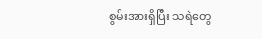စွမ်းအားရှိပြီး သရဲတွေ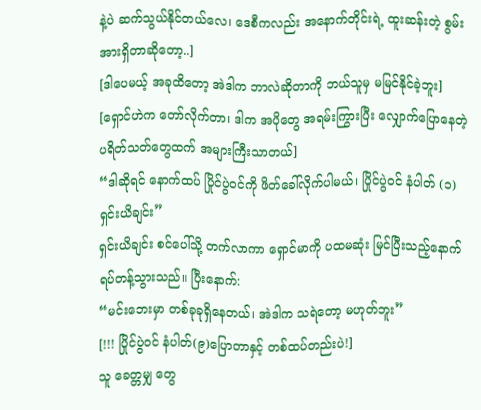နဲ့ပဲ ဆက်သွယ်နိုင်တယ်လေ၊ ဒေစီကလည်း အနောက်တိုင်းရဲ့ ထူးဆန်းတဲ့ စွမ်းအားရှိတာဆိုတော့..]
[ဒါပေမယ့် အခုထိတော့ အဲဒါက ဘာလဲဆိုတာကို ဘယ်သူမှ မမြင်နိုင်ခဲ့ဘူး]
[ရှောင်ဟဲက တော်လိုက်တာ၊ ဒါက အပိုတွေ အရမ်းကြွားပြီး လျှောက်ပြောနေတဲ့ ပရိတ်သတ်တွေထက် အများကြီးသာတယ်]
“ဒါဆိုရင် နောက်ထပ် ပြိုင်ပွဲဝင်ကို ဖိတ်ခေါ်လိုက်ပါမယ်၊ ပြိုင်ပွဲဝင် နံပါတ် (၁)ရှင်းယိချင်း”
ရှင်းယိချင်း စင်ပေါ်သို့ တက်လာကာ ရှောင်မာကို ပထမဆုံး မြင်ပြီးသည့်နောက် ရပ်တန့်သွားသည်။ ပြီးနောက်:
“မင်းဘေးမှာ တစ်ခုခုရှိနေတယ်၊ အဲဒါက သရဲတော့ မဟုတ်ဘူး”
[!!! ပြိုင်ပွဲဝင် နံပါတ်(၉)ပြောတာနှင့် တစ်ထပ်တည်းပဲ!]
သူ ခေတ္တမျှ တွေ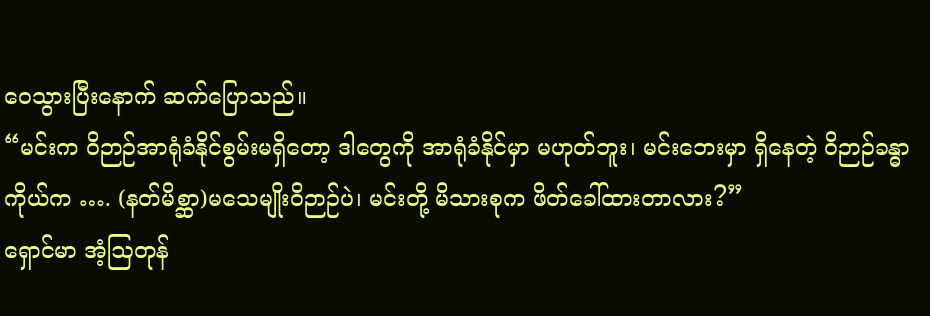ဝေသွားပြီးနောက် ဆက်ပြောသည်။
“မင်းက ဝိဉာဉ်အာရုံခံနိုင်စွမ်းမရှိတော့ ဒါတွေကို အာရုံခံနိုင်မှာ မဟုတ်ဘူး၊ မင်းဘေးမှာ ရှိနေတဲ့ ဝိဉာဉ်ခန္ဓာကိုယ်က …. (နတ်မိစ္ဆာ)မသေမျိုးဝိဉာဉ်ပဲ၊ မင်းတို့ မိသားစုက ဖိတ်ခေါ်ထားတာလား?”
ရှောင်မာ အံ့ဩတုန်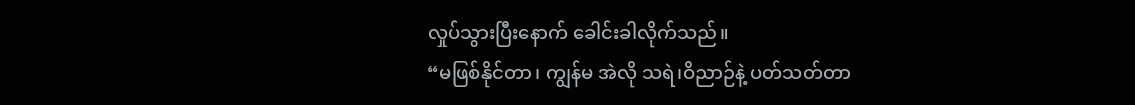လှုပ်သွားပြီးနောက် ခေါင်းခါလိုက်သည်။
“မဖြစ်နိုင်တာ၊ ကျွန်မ အဲလို သရဲ၊ဝိညာဉ်နဲ့ ပတ်သတ်တာ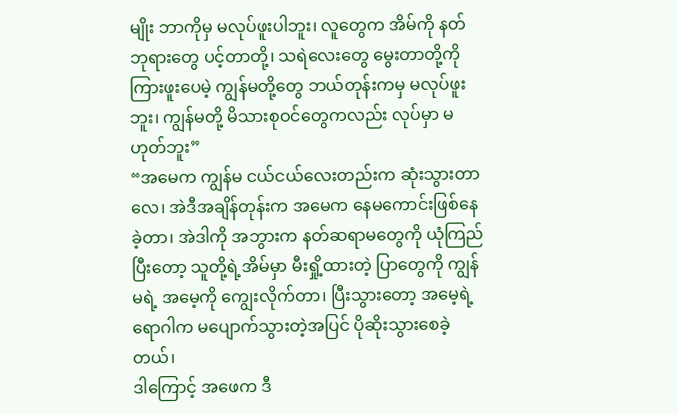မျိုး ဘာကိုမှ မလုပ်ဖူးပါဘူး၊ လူတွေက အိမ်ကို နတ်ဘုရားတွေ ပင့်တာတို့၊ သရဲလေးတွေ မွေးတာတို့ကို ကြားဖူးပေမဲ့ ကျွန်မတို့တွေ ဘယ်တုန်းကမှ မလုပ်ဖူးဘူး၊ ကျွန်မတို့ မိသားစုဝင်တွေကလည်း လုပ်မှာ မဟုတ်ဘူး”
“အမေက ကျွန်မ ငယ်ငယ်လေးတည်းက ဆုံးသွားတာလေ၊ အဲဒီအချိန်တုန်းက အမေက နေမကောင်းဖြစ်နေခဲ့တာ၊ အဲဒါကို အဘွားက နတ်ဆရာမတွေကို ယုံကြည်ပြီးတော့ သူတို့ရဲ့အိမ်မှာ မီးရှို့ထားတဲ့ ပြာတွေကို ကျွန်မရဲ့ အမေ့ကို ကျွေးလိုက်တာ၊ ပြီးသွားတော့ အမေ့ရဲ့ ရောဂါက မပျောက်သွားတဲ့အပြင် ပိုဆိုးသွားစေခဲ့တယ်၊
ဒါကြောင့် အဖေက ဒီ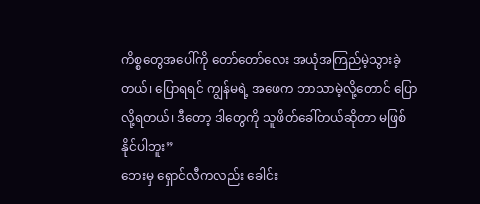ကိစ္စတွေအပေါ်ကို တော်တော်လေး အယုံအကြည်မဲ့သွားခဲ့တယ်၊ ပြောရရင် ကျွန်မရဲ့ အဖေက ဘာသာမဲ့လို့တောင် ပြောလို့ရတယ်၊ ဒီတော့ ဒါတွေကို သူဖိတ်ခေါ်တယ်ဆိုတာ မဖြစ်နိုင်ပါဘူး”
ဘေးမှ ရှောင်လီကလည်း ခေါင်း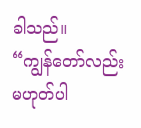ခါသည်။
“ကျွန်တော်လည်း မဟုတ်ပါ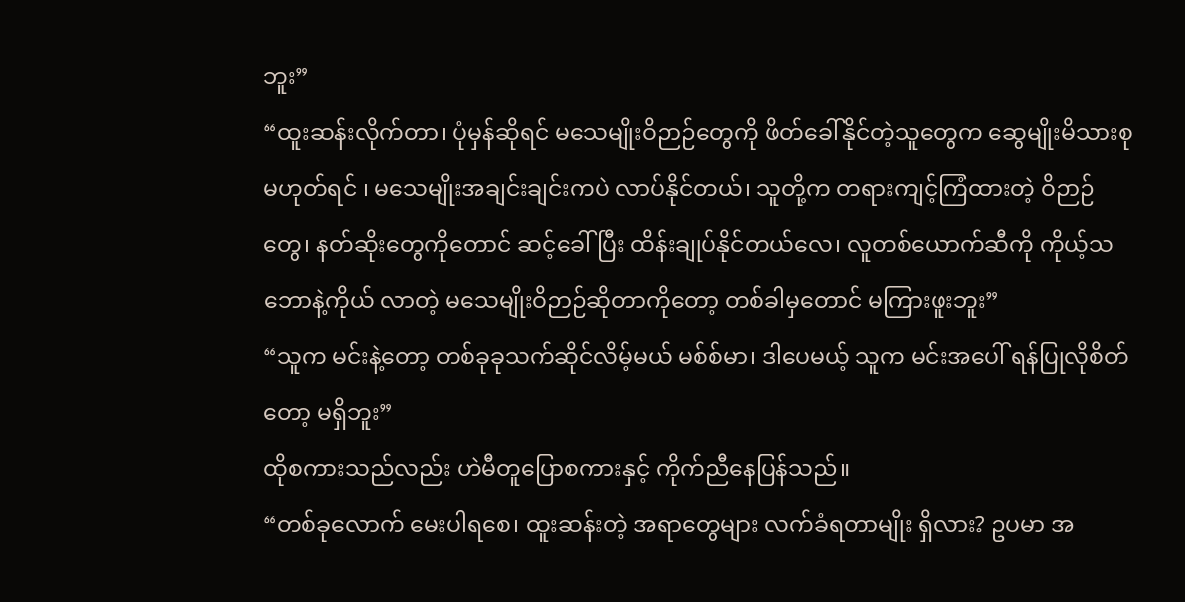ဘူး”
“ထူးဆန်းလိုက်တာ၊ ပုံမှန်ဆိုရင် မသေမျိုးဝိဉာဉ်တွေကို ဖိတ်ခေါ်နိုင်တဲ့သူတွေက ဆွေမျိုးမိသားစု မဟုတ်ရင် ၊ မသေမျိုးအချင်းချင်းကပဲ လာပ်နိုင်တယ်၊ သူတို့က တရားကျင့်ကြံထားတဲ့ ဝိဉာဉ်တွေ၊ နတ်ဆိုးတွေကိုတောင် ဆင့်ခေါ်ပြီး ထိန်းချုပ်နိုင်တယ်လေ၊ လူတစ်ယောက်ဆီကို ကိုယ့်သဘောနဲ့ကိုယ် လာတဲ့ မသေမျိုးဝိဉာဉ်ဆိုတာကိုတော့ တစ်ခါမှတောင် မကြားဖူးဘူး”
“သူက မင်းနဲ့တော့ တစ်ခုခုသက်ဆိုင်လိမ့်မယ် မစ်စ်မာ၊ ဒါပေမယ့် သူက မင်းအပေါ် ရန်ပြုလိုစိတ်တော့ မရှိဘူး”
ထိုစကားသည်လည်း ဟဲမီတူပြောစကားနှင့် ကိုက်ညီနေပြန်သည်။
“တစ်ခုလောက် မေးပါရစေ၊ ထူးဆန်းတဲ့ အရာတွေများ လက်ခံရတာမျိုး ရှိလား? ဥပမာ အ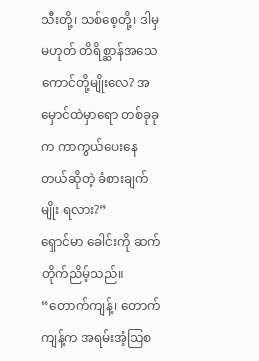သီးတို့၊ သစ်စေ့တို့၊ ဒါမှမဟုတ် တိရိစ္ဆာန်အသေကောင်တို့မျိုးလေ? အမှောင်ထဲမှာရော တစ်ခုခုက ကာကွယ်ပေးနေတယ်ဆိုတဲ့ ခံစားချက်မျိုး ရလား?”
ရှောင်မာ ခေါင်းကို ဆက်တိုက်ညိမ့်သည်။
“တောက်ကျန့်၊ တောက်ကျန့်က အရမ်းအံ့သြစ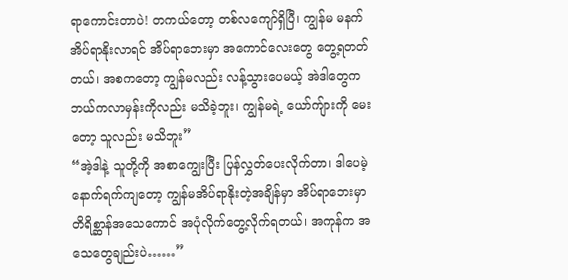ရာကောင်းတာပဲ! တကယ်တော့ တစ်လကျော်ရှိပြီ၊ ကျွန်မ မနက် အိပ်ရာနိုးလာရင် အိပ်ရာဘေးမှာ အကောင်လေးတွေ တွေ့ရတတ်တယ်၊ အစကတော့ ကျွန်မလည်း လန့်သွားပေမယ့် အဲဒါတွေက ဘယ်ကလာမှန်းကိုလည်း မသိခဲ့ဘူး၊ ကျွန်မရဲ့ ယော်ကျ်ားကို မေးတော့ သူလည်း မသိဘူး”
“အဲ့ဒါနဲ့ သူတို့ကို အစာကျွေးပြီး ပြန်လွှတ်ပေးလိုက်တာ၊ ဒါပေမဲ့ နောက်ရက်ကျတော့ ကျွန်မအိပ်ရာနိုးတဲ့အချိန်မှာ အိပ်ရာဘေးမှာ တိရိစ္ဆာန်အသေကောင် အပုံလိုက်တွေ့လိုက်ရတယ်၊ အကုန်က အသေတွေချည်းပဲ……”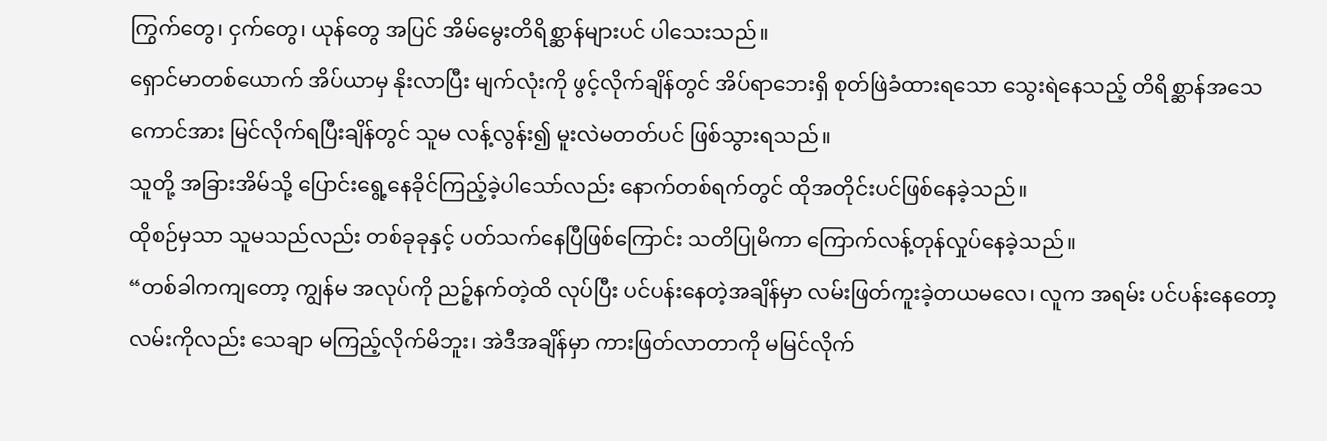ကြွက်တွေ၊ ငှက်တွေ၊ ယုန်တွေ အပြင် အိမ်မွေးတိရိစ္ဆာန်များပင် ပါသေးသည်။
ရှောင်မာတစ်ယောက် အိပ်ယာမှ နိုးလာပြီး မျက်လုံးကို ဖွင့်လိုက်ချိန်တွင် အိပ်ရာဘေးရှိ စုတ်ဖြဲခံထားရသော သွေးရဲနေသည့် တိရိစ္ဆာန်အသေကောင်အား မြင်လိုက်ရပြီးချိန်တွင် သူမ လန့်လွန်း၍ မူးလဲမတတ်ပင် ဖြစ်သွားရသည်။
သူတို့ အခြားအိမ်သို့ ပြောင်းရွေ့နေခိုင်ကြည့်ခဲ့ပါသော်လည်း နောက်တစ်ရက်တွင် ထိုအတိုင်းပင်ဖြစ်နေခဲ့သည်။
ထိုစဉ်မှသာ သူမသည်လည်း တစ်ခုခုနှင့် ပတ်သက်နေပြီဖြစ်ကြောင်း သတိပြုမိကာ ကြောက်လန့်တုန်လှုပ်နေခဲ့သည်။
“တစ်ခါကကျတော့ ကျွန်မ အလုပ်ကို ညဉ့်နက်တဲ့ထိ လုပ်ပြီး ပင်ပန်းနေတဲ့အချိန်မှာ လမ်းဖြတ်ကူးခဲ့တယမလေ၊ လူက အရမ်း ပင်ပန်းနေတော့ လမ်းကိုလည်း သေချာ မကြည့်လိုက်မိဘူး၊ အဲဒီအချိန်မှာ ကားဖြတ်လာတာကို မမြင်လိုက်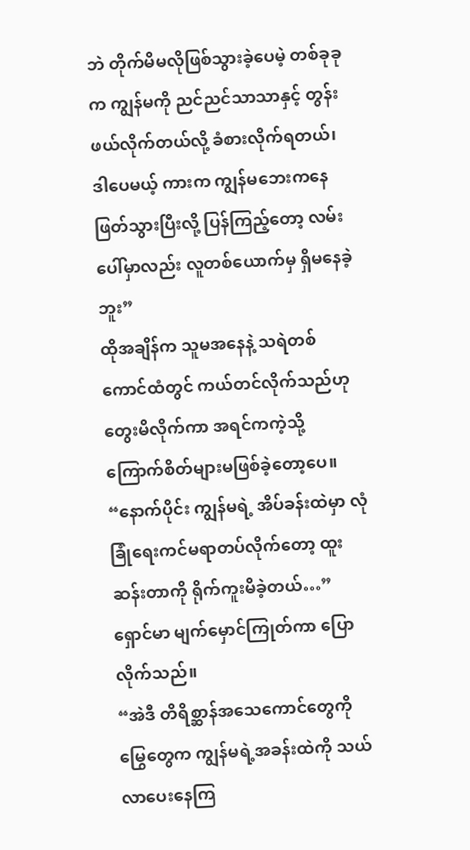ဘဲ တိုက်မိမလိုဖြစ်သွားခဲ့ပေမဲ့ တစ်ခုခုက ကျွန်မကို ညင်ညင်သာသာနှင့် တွန်းဖယ်လိုက်တယ်လို့ ခံစားလိုက်ရတယ်၊ ဒါပေမယ့် ကားက ကျွန်မဘေးကနေ ဖြတ်သွားပြီးလို့ ပြန်ကြည့်တော့ လမ်းပေါ်မှာလည်း လူတစ်ယောက်မှ ရှိမနေခဲ့ဘူး”
ထိုအချိန်က သူမအနေနဲ့ သရဲတစ်ကောင်ထံတွင် ကယ်တင်လိုက်သည်ဟု တွေးမိလိုက်ကာ အရင်ကကဲ့သို့ ကြောက်စိတ်များမဖြစ်ခဲ့တော့ပေ။
“နောက်ပိုင်း ကျွန်မရဲ့ အိပ်ခန်းထဲမှာ လုံခြုံရေးကင်မရာတပ်လိုက်တော့ ထူးဆန်းတာကို ရိုက်ကူးမိခဲ့တယ်…”
ရှောင်မာ မျက်မှောင်ကြုတ်ကာ ပြောလိုက်သည်။
“အဲဒီ တိရိစ္ဆာန်အသေကောင်တွေကို မြွေတွေက ကျွန်မရဲ့အခန်းထဲကို သယ်လာပေးနေကြ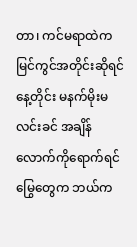တာ၊ ကင်မရာထဲက မြင်ကွင်အတိုင်းဆိုရင် နေ့တိုင်း မနက်မိုးမလင်းခင် အချိန်လောက်ကိုရောက်ရင် မြွေတွေက ဘယ်က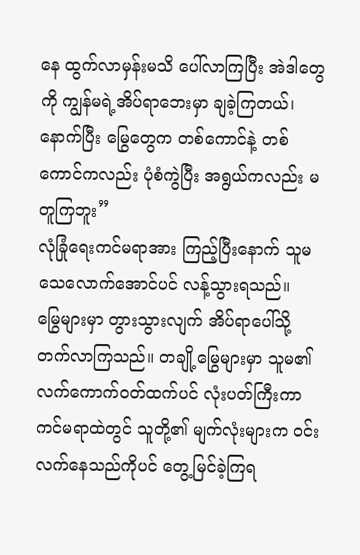နေ ထွက်လာမှန်းမသိ ပေါ်လာကြပြီး အဲဒါတွေကို ကျွန်မရဲ့အိပ်ရာဘေးမှာ ချခဲ့ကြတယ်၊ နောက်ပြီး မြွေတွေက တစ်ကောင်နဲ့ တစ်ကောင်ကလည်း ပုံစံကွဲပြီး အရွယ်ကလည်း မတူကြဘူး”
လုံခြုံရေးကင်မရာအား ကြည့်ပြီးနောက် သူမ သေလောက်အောင်ပင် လန့်သွားရသည်။
မြွေများမှာ တွားသွားလျက် အိပ်ရာပေါ်သို့ တက်လာကြသည်။ တချို့မြွေများမှာ သူမ၏ လက်ကောက်ဝတ်ထက်ပင် လုံးပတ်ကြီးကာ ကင်မရာထဲတွင် သူတို့၏ မျက်လုံးများက ဝင်းလက်နေသည်ကိုပင် တွေ့မြင်ခဲ့ကြရ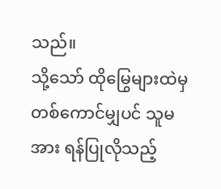သည်။
သို့သော် ထိုမြွေများထဲမှ တစ်ကောင်မျှပင် သူမအား ရန်ပြုလိုသည့်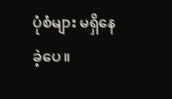ပုံစံများ မရှိနေခဲ့ပေ။